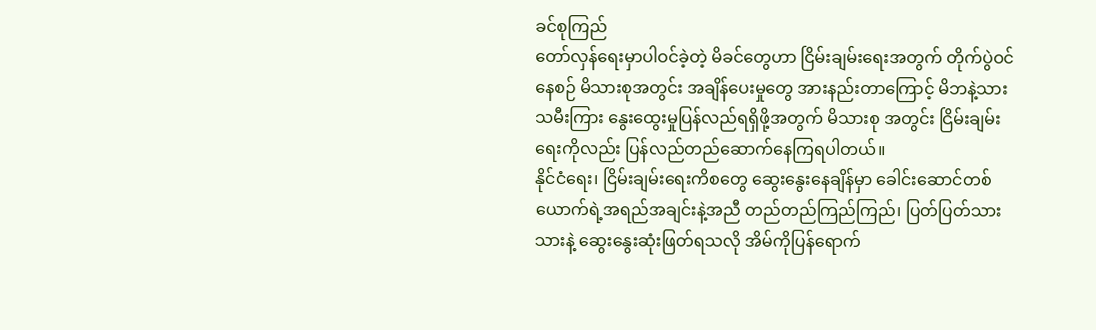ခင်စုကြည်
တော်လှန်ရေးမှာပါဝင်ခဲ့တဲ့ မိခင်တွေဟာ ငြိမ်းချမ်းရေးအတွက် တိုက်ပွဲဝင်နေစဉ် မိသားစုအတွင်း အချိန်ပေးမှုတွေ အားနည်းတာကြောင့် မိဘနဲ့သားသမီးကြား နွေးထွေးမှုပြန်လည်ရရှိဖို့အတွက် မိသားစု အတွင်း ငြိမ်းချမ်းရေးကိုလည်း ပြန်လည်တည်ဆောက်နေကြရပါတယ်။
နိုင်ငံရေး၊ ငြိမ်းချမ်းရေးကိစတွေ ဆွေးနွေးနေချိန်မှာ ခေါင်းဆောင်တစ်ယောက်ရဲ့အရည်အချင်းနဲ့အညီ တည်တည်ကြည်ကြည်၊ ပြတ်ပြတ်သားသားနဲ့ ဆွေးနွေးဆုံးဖြတ်ရသလို အိမ်ကိုပြန်ရောက်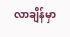လာချိန်မှာ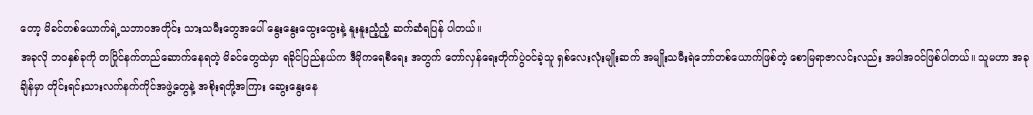တော့ မိခင်တစ်ယောက်ရဲ့သဘာဝအတိုင်း သားသမီးတွေအပေါ် နွေးနွေးထွေးထွေးနဲ့ နူးနူးညံ့ညံ့ ဆက်ဆံရပြန် ပါတယ်။
အခုလို ဘဝနှစ်ခုကို တပြိုင်နက်တည်ဆောက်နေရတဲ့ မိခင်တွေထဲမှာ ရခိုင်ပြည်နယ်က ဒီမိုကရေစီရေး အတွက် တော်လှန်ရေးတိုက်ပွဲဝင်ခဲ့သူ ရှစ်လေးလုံးမျိုးဆက် အမျိုးသမီးရဲဘော်တစ်ယောက်ဖြစ်တဲ့ စောမြရာဇာလင်းလည်း အပါအဝင်ဖြစ်ပါတယ်။ သူမဟာ အခုချိန်မှာ တိုင်းရင်းသားလက်နက်ကိုင်အဖွဲ့တွေနဲ့ အစိုးရတို့အကြား ဆွေးနွေးနေ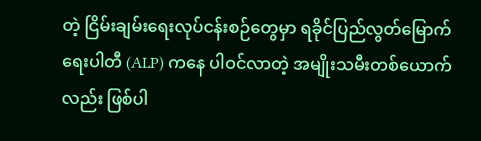တဲ့ ငြိမ်းချမ်းရေးလုပ်ငန်းစဉ်တွေမှာ ရခိုင်ပြည်လွတ်မြောက်ရေးပါတီ (ALP) ကနေ ပါဝင်လာတဲ့ အမျိုးသမီးတစ်ယောက်လည်း ဖြစ်ပါ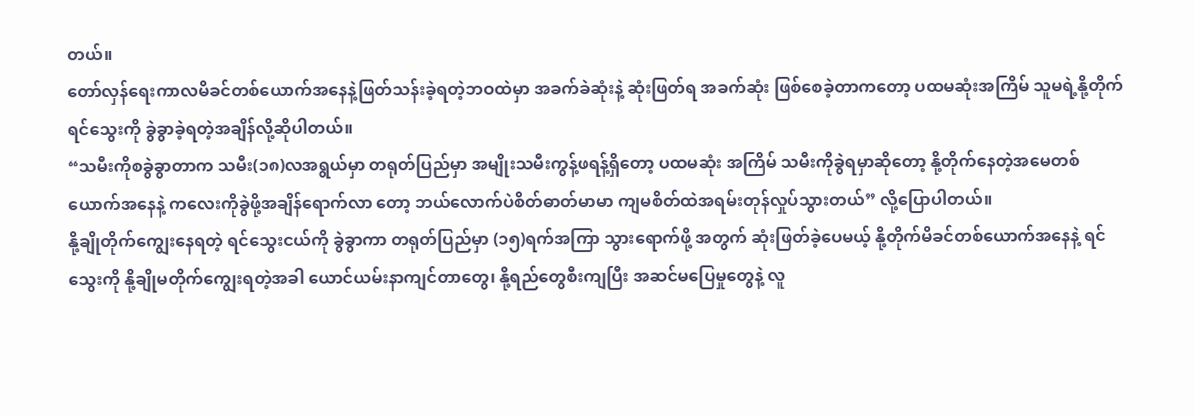တယ်။
တော်လှန်ရေးကာလမိခင်တစ်ယောက်အနေနဲ့ဖြတ်သန်းခဲ့ရတဲ့ဘဝထဲမှာ အခက်ခဲဆုံးနဲ့ ဆုံးဖြတ်ရ အခက်ဆုံး ဖြစ်စေခဲ့တာကတော့ ပထမဆုံးအကြိမ် သူမရဲ့နို့တိုက်ရင်သွေးကို ခွဲခွာခဲ့ရတဲ့အချိန်လို့ဆိုပါတယ်။
“သမီးကိုစခွဲခွာတာက သမီး(၁၈)လအရွယ်မှာ တရုတ်ပြည်မှာ အမျိုးသမီးကွန့်ဖရန့်ရှိတော့ ပထမဆုံး အကြိမ် သမီးကိုခွဲရမှာဆိုတော့ နို့တိုက်နေတဲ့အမေတစ်ယောက်အနေနဲ့ ကလေးကိုခွဲဖို့အချိန်ရောက်လာ တော့ ဘယ်လောက်ပဲစိတ်ဓာတ်မာမာ ကျမစိတ်ထဲအရမ်းတုန်လှုပ်သွားတယ်” လို့ပြောပါတယ်။
နို့ချိုတိုက်ကျွေးနေရတဲ့ ရင်သွေးငယ်ကို ခွဲခွာကာ တရုတ်ပြည်မှာ (၁၅)ရက်အကြာ သွားရောက်ဖို့ အတွက် ဆုံးဖြတ်ခဲ့ပေမယ့် နို့တိုက်မိခင်တစ်ယောက်အနေနဲ့ ရင်သွေးကို နို့ချိုမတိုက်ကျွေးရတဲ့အခါ ယောင်ယမ်းနာကျင်တာတွေ၊ နို့ရည်တွေစီးကျပြီး အဆင်မပြေမှုတွေနဲ့ လူ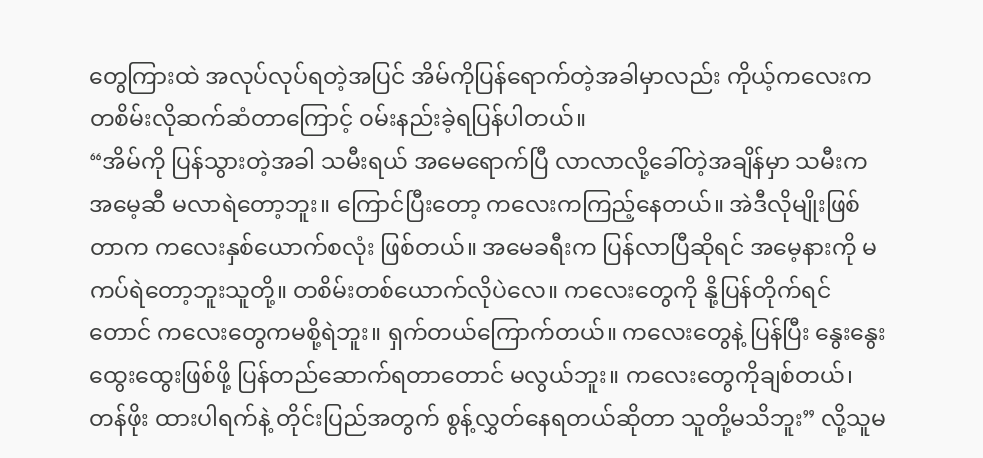တွေကြားထဲ အလုပ်လုပ်ရတဲ့အပြင် အိမ်ကိုပြန်ရောက်တဲ့အခါမှာလည်း ကိုယ့်ကလေးက တစိမ်းလိုဆက်ဆံတာကြောင့် ဝမ်းနည်းခဲ့ရပြန်ပါတယ်။
“အိမ်ကို ပြန်သွားတဲ့အခါ သမီးရယ် အမေရောက်ပြီ လာလာလို့ခေါ်တဲ့အချိန်မှာ သမီးက အမေ့ဆီ မလာရဲတော့ဘူး။ ကြောင်ပြီးတော့ ကလေးကကြည့်နေတယ်။ အဲဒီလိုမျိုးဖြစ်တာက ကလေးနှစ်ယောက်စလုံး ဖြစ်တယ်။ အမေခရီးက ပြန်လာပြီဆိုရင် အမေ့နားကို မကပ်ရဲတော့ဘူးသူတို့။ တစိမ်းတစ်ယောက်လိုပဲလေ။ ကလေးတွေကို နို့ပြန်တိုက်ရင်တောင် ကလေးတွေကမစို့ရဲဘူး။ ရှက်တယ်ကြောက်တယ်။ ကလေးတွေနဲ့ ပြန်ပြီး နွေးနွေးထွေးထွေးဖြစ်ဖို့ ပြန်တည်ဆောက်ရတာတောင် မလွယ်ဘူး။ ကလေးတွေကိုချစ်တယ်၊ တန်ဖိုး ထားပါရက်နဲ့ တိုင်းပြည်အတွက် စွန့်လွှတ်နေရတယ်ဆိုတာ သူတို့မသိဘူး” လို့သူမ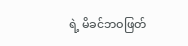ရဲ့ မိခင်ဘဝဖြတ်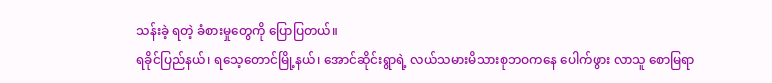သန်းခဲ့ ရတဲ့ ခံစားမှုတွေကို ပြောပြတယ်။
ရခိုင်ပြည်နယ်၊ ရသေ့တောင်မြို့နယ်၊ အောင်ဆိုင်းရွာရဲ့ လယ်သမားမိသားစုဘဝကနေ ပေါက်ဖွား လာသူ စောမြရာ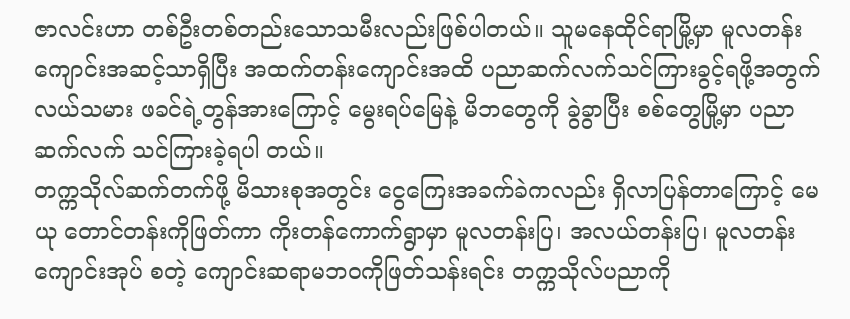ဇာလင်းဟာ တစ်ဦးတစ်တည်းသောသမီးလည်းဖြစ်ပါတယ်။ သူမနေထိုင်ရာမြို့မှာ မူလတန်း ကျောင်းအဆင့်သာရှိပြီး အထက်တန်းကျောင်းအထိ ပညာဆက်လက်သင်ကြားခွင့်ရဖို့အတွက် လယ်သမား ဖခင်ရဲ့တွန်အားကြောင့် မွေးရပ်မြေနဲ့ မိဘတွေကို ခွဲခွာပြီး စစ်တွေမြို့မှာ ပညာဆက်လက် သင်ကြားခဲ့ရပါ တယ်။
တက္ကသိုလ်ဆက်တက်ဖို့ မိသားစုအတွင်း ငွေကြေးအခက်ခဲကလည်း ရှိလာပြန်တာကြောင့် မေယု တောင်တန်းကိုဖြတ်ကာ ကိုးတန်ကောက်ရွာမှာ မူလတန်းပြ၊ အလယ်တန်းပြ၊ မူလတန်းကျောင်းအုပ် စတဲ့ ကျောင်းဆရာမဘဝကိုဖြတ်သန်းရင်း တက္ကသိုလ်ပညာကို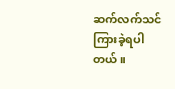ဆက်လက်သင်ကြားခဲ့ရပါတယ်။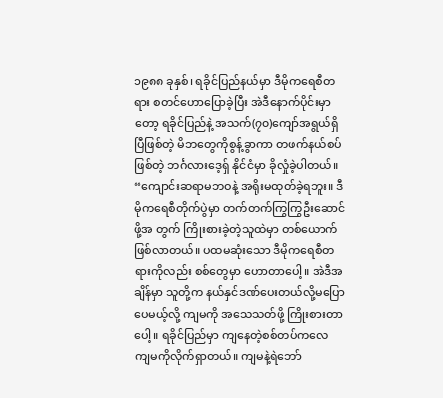၁၉၈၈ ခုနှစ်၊ ရခိုင်ပြည်နယ်မှာ ဒီမိုကရေစီတရား စတင်ဟောပြောခဲ့ပြီး အဲဒီနောက်ပိုင်းမှာတော့ ရခိုင်ပြည်နဲ့ အသက်(၇၀)ကျော်အရွယ်ရှိပြီဖြစ်တဲ့ မိဘတွေကိုစွန့်ခွာကာ တဖက်နယ်စပ်ဖြစ်တဲ့ ဘင်္ဂလားဒေ့ရှ် နိုင်ငံမှာ ခိုလှုံခဲ့ပါတယ်။
“ကျောင်းဆရာမဘဝနဲ့ အရိုးမထုတ်ခဲ့ရဘူး။ ဒီမိုကရေစီတိုက်ပွဲမှာ တက်တက်ကြွကြွဦးဆောင်ဖို့အ တွက် ကြိုးစားခဲ့တဲ့သူထဲမှာ တစ်ယောက်ဖြစ်လာတယ်။ ပထမဆုံးသော ဒီမိုကရေစီတရားကိုလည်း စစ်တွေမှာ ဟောတာပေါ့။ အဲဒီအချိန်မှာ သူတို့က နယ်နှင်ဒဏ်ပေးတယ်လို့မပြောပေမယ့်လို့ ကျမကို အသေသတ်ဖို့ ကြိုးစားတာပေါ့။ ရခိုင်ပြည်မှာ ကျနေတဲ့စစ်တပ်ကလေ ကျမကိုလိုက်ရှာတယ်။ ကျမနဲ့ရဲဘော်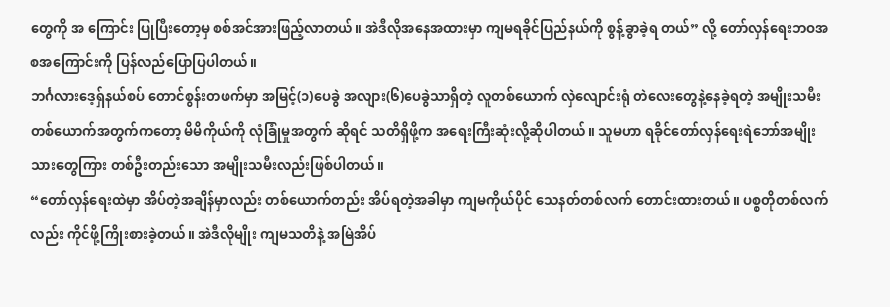တွေကို အ ကြောင်း ပြုပြီးတော့မှ စစ်အင်အားဖြည့်လာတယ်။ အဲဒီလိုအနေအထားမှာ ကျမရခိုင်ပြည်နယ်ကို စွန့်ခွာခဲ့ရ တယ်” လို့ တော်လှန်ရေးဘဝအစအကြောင်းကို ပြန်လည်ပြောပြပါတယ်။
ဘင်္ဂလားဒေ့ရှ်နယ်စပ် တောင်စွန်းတဖက်မှာ အမြင့်(၁)ပေခွဲ အလျား(၆)ပေခွဲသာရှိတဲ့ လူတစ်ယောက် လှဲလျောင်းရုံ တဲလေးတွေနဲ့နေခဲ့ရတဲ့ အမျိုးသမီးတစ်ယောက်အတွက်ကတော့ မိမိကိုယ်ကို လုံခြုံမှုအတွက် ဆိုရင် သတိရှိဖို့က အရေးကြီးဆုံးလို့ဆိုပါတယ်။ သူမဟာ ရခိုင်တော်လှန်ရေးရဲဘော်အမျိုးသားတွေကြား တစ်ဦးတည်းသော အမျိုးသမီးလည်းဖြစ်ပါတယ်။
“တော်လှန်ရေးထဲမှာ အိပ်တဲ့အချိန်မှာလည်း တစ်ယောက်တည်း အိပ်ရတဲ့အခါမှာ ကျမကိုယ်ပိုင် သေနတ်တစ်လက် တောင်းထားတယ်။ ပစ္စတိုတစ်လက်လည်း ကိုင်ဖို့ကြိုးစားခဲ့တယ်။ အဲဒီလိုမျိုး ကျမသတိနဲ့ အမြဲအိပ်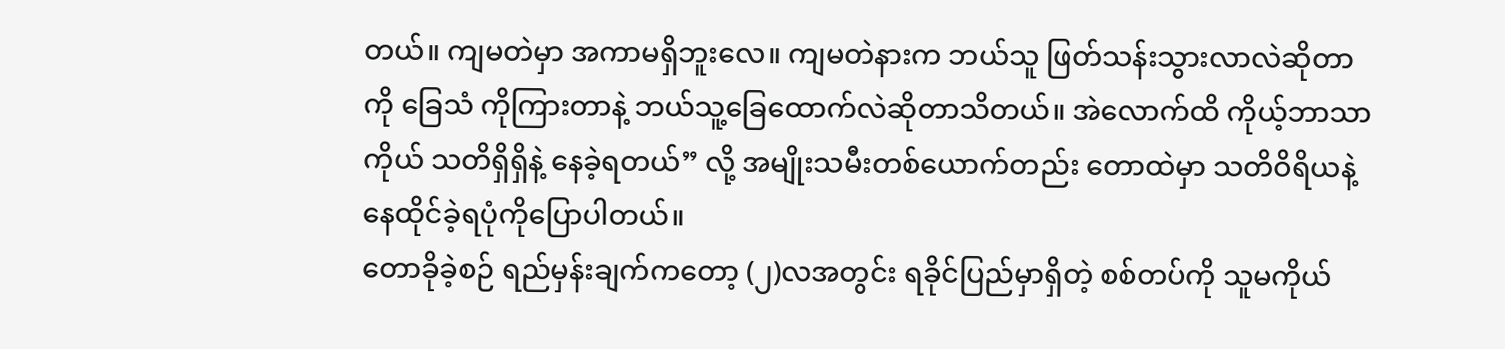တယ်။ ကျမတဲမှာ အကာမရှိဘူးလေ။ ကျမတဲနားက ဘယ်သူ ဖြတ်သန်းသွားလာလဲဆိုတာကို ခြေသံ ကိုကြားတာနဲ့ ဘယ်သူ့ခြေထောက်လဲဆိုတာသိတယ်။ အဲလောက်ထိ ကိုယ့်ဘာသာကိုယ် သတိရှိရှိနဲ့ နေခဲ့ရတယ်” လို့ အမျိုးသမီးတစ်ယောက်တည်း တောထဲမှာ သတိဝိရိယနဲ့နေထိုင်ခဲ့ရပုံကိုပြောပါတယ်။
တောခိုခဲ့စဉ် ရည်မှန်းချက်ကတော့ (၂)လအတွင်း ရခိုင်ပြည်မှာရှိတဲ့ စစ်တပ်ကို သူမကိုယ်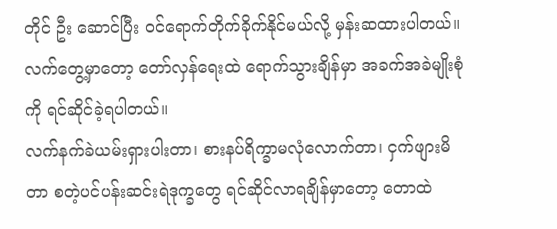တိုင် ဦး ဆောင်ပြီး ဝင်ရောက်တိုက်ခိုက်နိုင်မယ်လို့ မှန်းဆထားပါတယ်။ လက်တွေ့မှာတော့ တော်လှန်ရေးထဲ ရောက်သွားချိန်မှာ အခက်အခဲမျိုးစုံကို ရင်ဆိုင်ခဲ့ရပါတယ်။
လက်နက်ခဲယမ်းရှားပါးတာ၊ စားနပ်ရိက္ခာမလုံလောက်တာ၊ ငှက်ဖျားမိတာ စတဲ့ပင်ပန်းဆင်းရဲဒုက္ခတွေ ရင်ဆိုင်လာရချိန်မှာတော့ တောထဲ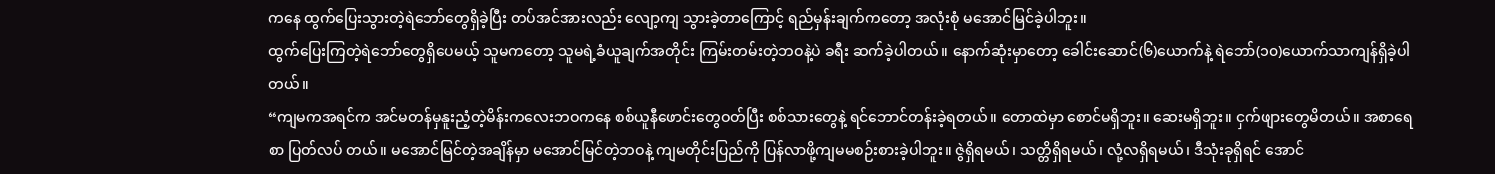ကနေ ထွက်ပြေးသွားတဲ့ရဲဘော်တွေရှိခဲ့ပြီး တပ်အင်အားလည်း လျော့ကျ သွားခဲ့တာကြောင့် ရည်မှန်းချက်ကတော့ အလုံးစုံ မအောင်မြင်ခဲ့ပါဘူး။
ထွက်ပြေးကြတဲ့ရဲဘော်တွေရှိပေမယ့် သူမကတော့ သူမရဲ့ခံယူချက်အတိုင်း ကြမ်းတမ်းတဲ့ဘဝနဲ့ပဲ ခရီး ဆက်ခဲ့ပါတယ်။ နောက်ဆုံးမှာတော့ ခေါင်းဆောင်(၆)ယောက်နဲ့ ရဲဘော်(၁၀)ယောက်သာကျန်ရှိခဲ့ပါတယ်။
“ကျမကအရင်က အင်မတန်မှနူးညံ့တဲ့မိန်းကလေးဘဝကနေ စစ်ယူနီဖောင်းတွေဝတ်ပြီး စစ်သားတွေနဲ့ ရင်ဘောင်တန်းခဲ့ရတယ်။ တောထဲမှာ စောင်မရှိဘူး။ ဆေးမရှိဘူး။ ငှက်ဖျားတွေမိတယ်။ အစာရေစာ ပြတ်လပ် တယ်။ မအောင်မြင်တဲ့အချိန်မှာ မအောင်မြင်တဲ့ဘဝနဲ့ ကျမတိုင်းပြည်ကို ပြန်လာဖို့ကျမမစဉ်းစားခဲ့ပါဘူး။ ဇွဲရှိရမယ်၊ သတ္တိရှိရမယ်၊ လုံ့လရှိရမယ်၊ ဒီသုံးခုရှိရင် အောင်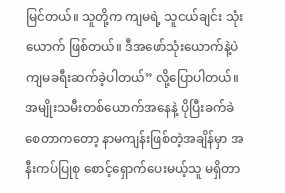မြင်တယ်။ သူတို့က ကျမရဲ့ သူငယ်ချင်း သုံး ယောက် ဖြစ်တယ်။ ဒီအဖော်သုံးယောက်နဲ့ပဲ ကျမခရီးဆက်ခဲ့ပါတယ်” လို့ပြောပါတယ်။
အမျိုးသမီးတစ်ယောက်အနေနဲ့ ပိုပြီးခက်ခဲစေတာကတော့ နာမကျန်းဖြစ်တဲ့အချိန်မှာ အနီးကပ်ပြုစု စောင့်ရှောက်ပေးမယ့်သူ မရှိတာ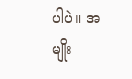ပါပဲ။ အမျိုး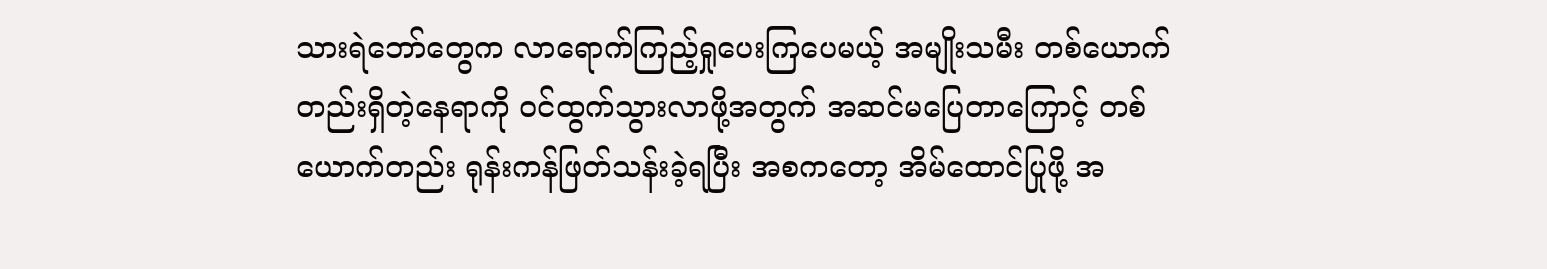သားရဲဘော်တွေက လာရောက်ကြည့်ရှုပေးကြပေမယ့် အမျိုးသမီး တစ်ယောက်တည်းရှိတဲ့နေရာကို ဝင်ထွက်သွားလာဖို့အတွက် အဆင်မပြေတာကြောင့် တစ်ယောက်တည်း ရုန်းကန်ဖြတ်သန်းခဲ့ရပြီး အစကတော့ အိမ်ထောင်ပြုဖို့ အ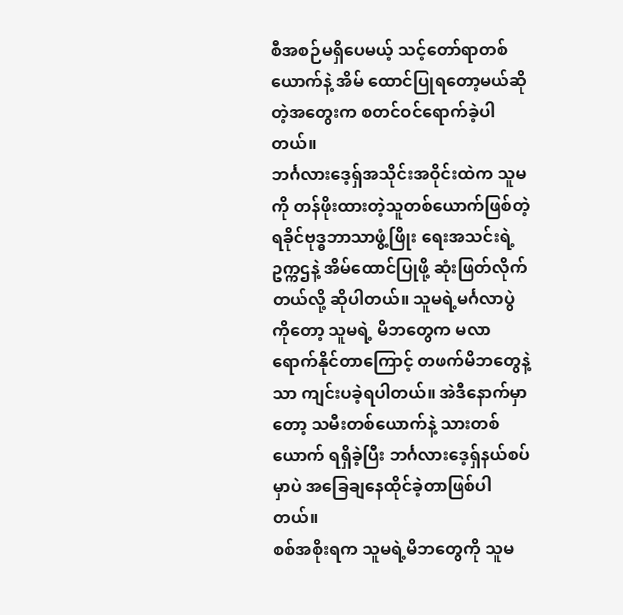စီအစဉ်မရှိပေမယ့် သင့်တော်ရာတစ်ယောက်နဲ့ အိမ် ထောင်ပြုရတော့မယ်ဆိုတဲ့အတွေးက စတင်ဝင်ရောက်ခဲ့ပါတယ်။
ဘင်္ဂလားဒေ့ရှ်အသိုင်းအဝိုင်းထဲက သူမကို တန်ဖိုးထားတဲ့သူတစ်ယောက်ဖြစ်တဲ့ ရခိုင်ဗုဒ္ဓဘာသာဖွံ့ဖြိုး ရေးအသင်းရဲ့ဥက္ကဌနဲ့ အိမ်ထောင်ပြုဖို့ ဆုံးဖြတ်လိုက်တယ်လို့ ဆိုပါတယ်။ သူမရဲ့မင်္ဂလာပွဲကိုတော့ သူမရဲ့ မိဘတွေက မလာရောက်နိုင်တာကြောင့် တဖက်မိဘတွေနဲ့သာ ကျင်းပခဲ့ရပါတယ်။ အဲဒီနောက်မှာတော့ သမီးတစ်ယောက်နဲ့ သားတစ်ယောက် ရရှိခဲ့ပြီး ဘင်္ဂလားဒေ့ရှ်နယ်စပ်မှာပဲ အခြေချနေထိုင်ခဲ့တာဖြစ်ပါတယ်။
စစ်အစိုးရက သူမရဲ့မိဘတွေကို သူမ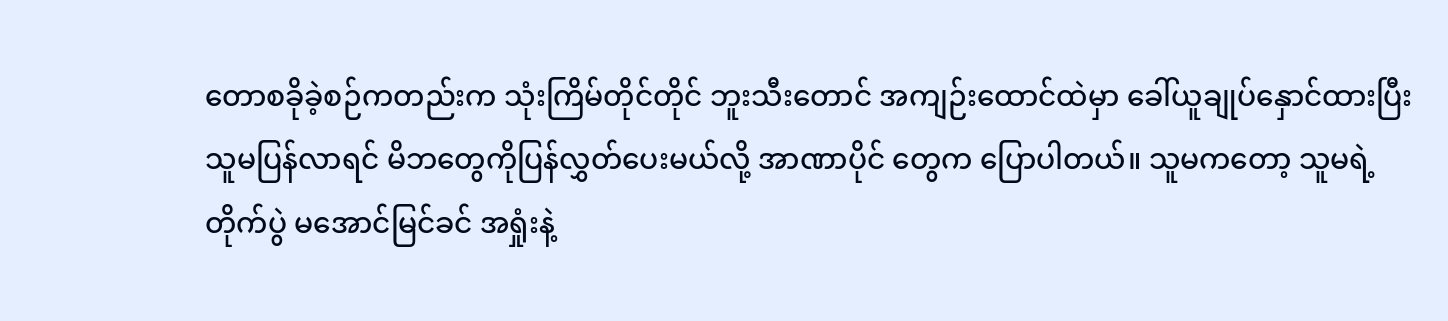တောစခိုခဲ့စဉ်ကတည်းက သုံးကြိမ်တိုင်တိုင် ဘူးသီးတောင် အကျဉ်းထောင်ထဲမှာ ခေါ်ယူချုပ်နှောင်ထားပြီး သူမပြန်လာရင် မိဘတွေကိုပြန်လွှတ်ပေးမယ်လို့ အာဏာပိုင် တွေက ပြောပါတယ်။ သူမကတော့ သူမရဲ့တိုက်ပွဲ မအောင်မြင်ခင် အရှုံးနဲ့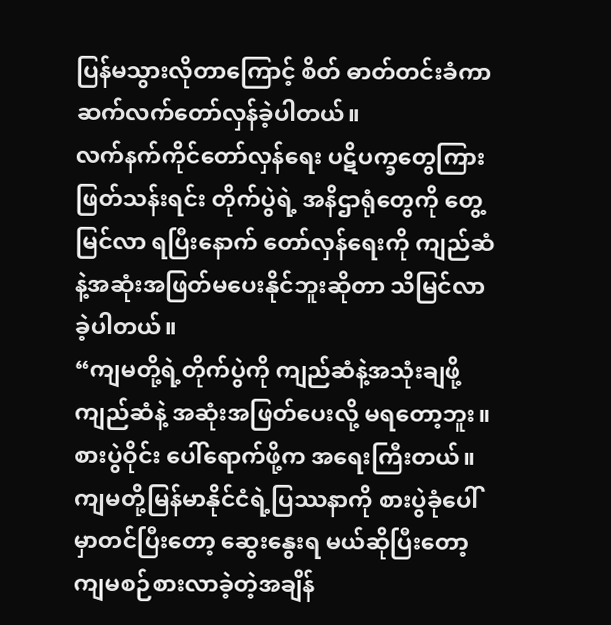ပြန်မသွားလိုတာကြောင့် စိတ် ဓာတ်တင်းခံကာ ဆက်လက်တော်လှန်ခဲ့ပါတယ်။
လက်နက်ကိုင်တော်လှန်ရေး ပဋိပက္ခတွေကြား ဖြတ်သန်းရင်း တိုက်ပွဲရဲ့ အနိဌာရုံတွေကို တွေ့မြင်လာ ရပြီးနောက် တော်လှန်ရေးကို ကျည်ဆံနဲ့အဆုံးအဖြတ်မပေးနိုင်ဘူးဆိုတာ သိမြင်လာခဲ့ပါတယ်။
“ကျမတို့ရဲ့တိုက်ပွဲကို ကျည်ဆံနဲ့အသုံးချဖို့ ကျည်ဆံနဲ့ အဆုံးအဖြတ်ပေးလို့ မရတော့ဘူး။ စားပွဲဝိုင်း ပေါ်ရောက်ဖို့က အရေးကြီးတယ်။ ကျမတို့မြန်မာနိုင်ငံရဲ့ပြဿနာကို စားပွဲခုံပေါ်မှာတင်ပြီးတော့ ဆွေးနွေးရ မယ်ဆိုပြီးတော့ ကျမစဉ်စားလာခဲ့တဲ့အချိန်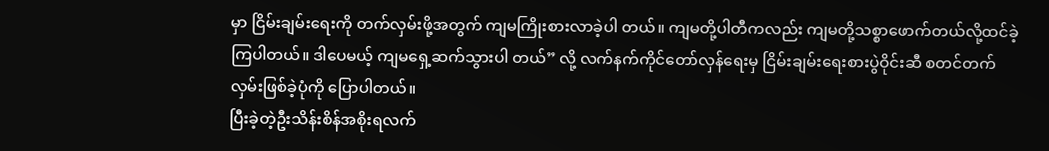မှာ ငြိမ်းချမ်းရေးကို တက်လှမ်းဖို့အတွက် ကျမကြိုးစားလာခဲ့ပါ တယ်။ ကျမတို့ပါတီကလည်း ကျမတို့သစ္စာဖောက်တယ်လို့ထင်ခဲ့ကြပါတယ်။ ဒါပေမယ့် ကျမရှေ့ဆက်သွားပါ တယ်” လို့ လက်နက်ကိုင်တော်လှန်ရေးမှ ငြိမ်းချမ်းရေးစားပွဲဝိုင်းဆီ စတင်တက်လှမ်းဖြစ်ခဲ့ပုံကို ပြောပါတယ်။
ပြီးခဲ့တဲ့ဦးသိန်းစိန်အစိုးရလက်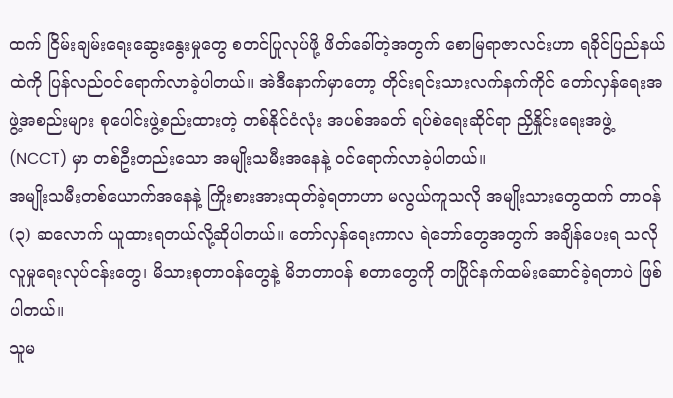ထက် ငြိမ်းချမ်းရေးဆွေးနွေးမှုတွေ စတင်ပြုလုပ်ဖို့ ဖိတ်ခေါ်တဲ့အတွက် စောမြရာဇာလင်းဟာ ရခိုင်ပြည်နယ်ထဲကို ပြန်လည်ဝင်ရောက်လာခဲ့ပါတယ်။ အဲဒီနောက်မှာတော့ တိုင်းရင်းသားလက်နက်ကိုင် တော်လှန်ရေးအဖွဲ့အစည်းများ စုပေါင်းဖွဲ့စည်းထားတဲ့ တစ်နိုင်ငံလုံး အပစ်အခတ် ရပ်စဲရေးဆိုင်ရာ ညှိနှိုင်းရေးအဖွဲ့ (NCCT) မှာ တစ်ဦးတည်းသော အမျိုးသမီးအနေနဲ့ ဝင်ရောက်လာခဲ့ပါတယ်။
အမျိုးသမီးတစ်ယောက်အနေနဲ့ ကြိုးစားအားထုတ်ခဲ့ရတာဟာ မလွယ်ကူသလို အမျိုးသားတွေထက် တာဝန် (၃) ဆလောက် ယူထားရတယ်လို့ဆိုပါတယ်။ တော်လှန်ရေးကာလ ရဲဘော်တွေအတွက် အချိန်ပေးရ သလို လူမှုရေးလုပ်ငန်းတွေ၊ မိသားစုတာဝန်တွေနဲ့ မိဘတာဝန် စတာတွေကို တပြိုင်နက်ထမ်းဆောင်ခဲ့ရတာပဲ ဖြစ်ပါတယ်။
သူမ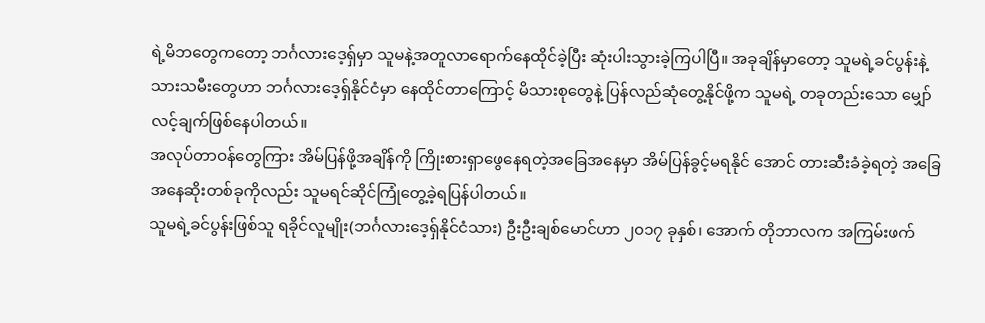ရဲ့မိဘတွေကတော့ ဘင်္ဂလားဒေ့ရှ်မှာ သူမနဲ့အတူလာရောက်နေထိုင်ခဲ့ပြီး ဆုံးပါးသွားခဲ့ကြပါပြီ။ အခုချိန်မှာတော့ သူမရဲ့ခင်ပွန်းနဲ့ သားသမီးတွေဟာ ဘင်္ဂလားဒေ့ရှ်နိုင်ငံမှာ နေထိုင်တာကြောင့် မိသားစုတွေနဲ့ ပြန်လည်ဆုံတွေ့နိုင်ဖို့က သူမရဲ့ တခုတည်းသော မျှော်လင့်ချက်ဖြစ်နေပါတယ်။
အလုပ်တာဝန်တွေကြား အိမ်ပြန်ဖို့အချိန်ကို ကြိုးစားရှာဖွေနေရတဲ့အခြေအနေမှာ အိမ်ပြန်ခွင့်မရနိုင် အောင် တားဆီးခံခဲ့ရတဲ့ အခြေအနေဆိုးတစ်ခုကိုလည်း သူမရင်ဆိုင်ကြုံတွေ့ခဲ့ရပြန်ပါတယ်။
သူမရဲ့ခင်ပွန်းဖြစ်သူ ရခိုင်လူမျိုး(ဘင်္ဂလားဒေ့ရှ်နိုင်ငံသား) ဦးဦးချစ်မောင်ဟာ ၂၀၁၇ ခုနှစ်၊ အောက် တိုဘာလက အကြမ်းဖက်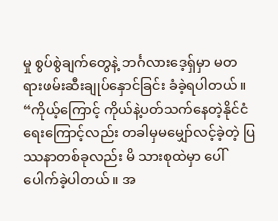မှု စွပ်စွဲချက်တွေနဲ့ ဘင်္ဂလားဒေ့ရှ်မှာ မတရားဖမ်းဆီးချုပ်နှောင်ခြင်း ခံခဲ့ရပါတယ်။
“ကိုယ့်ကြောင့် ကိုယ်နဲ့ပတ်သက်နေတဲ့နိုင်ငံရေးကြောင့်လည်း တခါမှမမျှော်လင့်ခဲ့တဲ့ ပြဿနာတစ်ခုလည်း မိ သားစုထဲမှာ ပေါ်ပေါက်ခဲ့ပါတယ်။ အ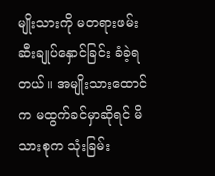မျိုးသားကို မတရားဖမ်းဆီးချုပ်နှောင်ခြင်း ခံခဲ့ရတယ်။ အမျိုးသားထောင် က မထွက်ခင်မှာဆိုရင် မိသားစုက သုံးခြမ်း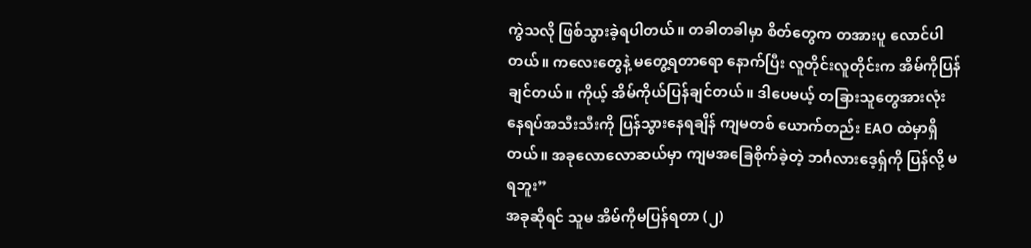ကွဲသလို ဖြစ်သွားခဲ့ရပါတယ်။ တခါတခါမှာ စိတ်တွေက တအားပူ လောင်ပါတယ်။ ကလေးတွေနဲ့ မတွေ့ရတာရော နောက်ပြီး လူတိုင်းလူတိုင်းက အိမ်ကိုပြန်ချင်တယ်။ ကိုယ့် အိမ်ကိုယ်ပြန်ချင်တယ်။ ဒါပေမယ့် တခြားသူတွေအားလုံး နေရပ်အသီးသီးကို ပြန်သွားနေရချိန် ကျမတစ် ယောက်တည်း EAO ထဲမှာရှိတယ်။ အခုလောလောဆယ်မှာ ကျမအခြေစိုက်ခဲ့တဲ့ ဘင်္ဂလားဒေ့ရှ်ကို ပြန်လို့ မရဘူး”
အခုဆိုရင် သူမ အိမ်ကိုမပြန်ရတာ (၂)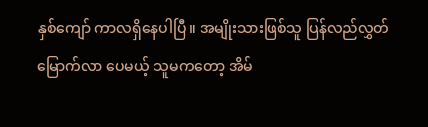နှစ်ကျော် ကာလရှိနေပါပြီ။ အမျိုးသားဖြစ်သူ ပြန်လည်လွှတ်မြောက်လာ ပေမယ့် သူမကတော့ အိမ်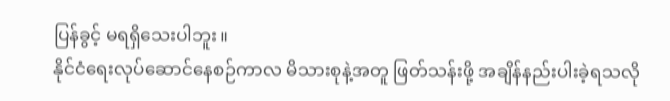ပြန်ခွင့် မရရှိသေးပါဘူး။
နိုင်ငံရေးလုပ်ဆောင်နေစဉ်ကာလ မိသားစုနဲ့အတူ ဖြတ်သန်းဖို့ အချိန်နည်းပါးခဲ့ရသလို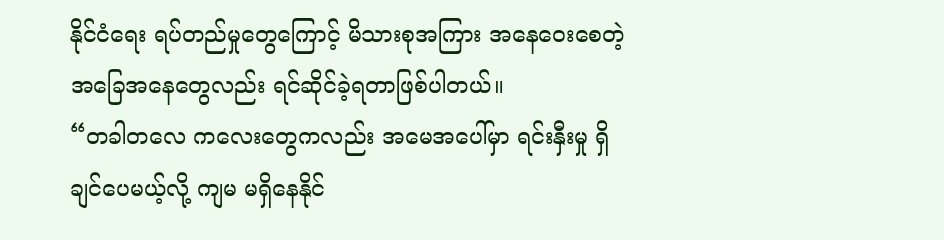နိုင်ငံရေး ရပ်တည်မှုတွေကြောင့် မိသားစုအကြား အနေဝေးစေတဲ့ အခြေအနေတွေလည်း ရင်ဆိုင်ခဲ့ရတာဖြစ်ပါတယ်။
“တခါတလေ ကလေးတွေကလည်း အမေအပေါ်မှာ ရင်းနှီးမှု ရှိချင်ပေမယ့်လို့ ကျမ မရှိနေနိုင်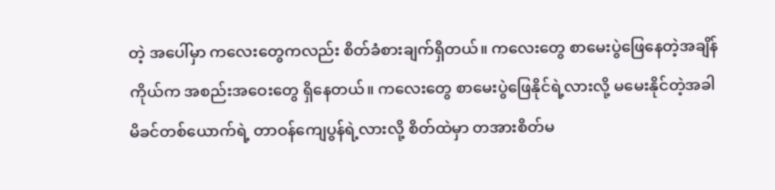တဲ့ အပေါ်မှာ ကလေးတွေကလည်း စိတ်ခံစားချက်ရှိတယ်။ ကလေးတွေ စာမေးပွဲဖြေနေတဲ့အချိန် ကိုယ်က အစည်းအဝေးတွေ ရှိနေတယ်။ ကလေးတွေ စာမေးပွဲဖြေနိုင်ရဲ့လားလို့ မမေးနိုင်တဲ့အခါ မိခင်တစ်ယောက်ရဲ့ တာဝန်ကျေပွန်ရဲ့လားလို့ စိတ်ထဲမှာ တအားစိတ်မ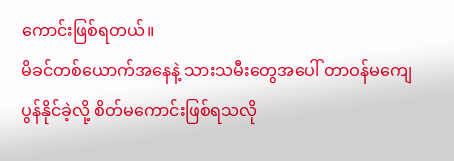ကောင်းဖြစ်ရတယ်။
မိခင်တစ်ယောက်အနေနဲ့ သားသမီးတွေအပေါ် တာဝန်မကျေပွန်နိုင်ခဲ့လို့ စိတ်မကောင်းဖြစ်ရသလို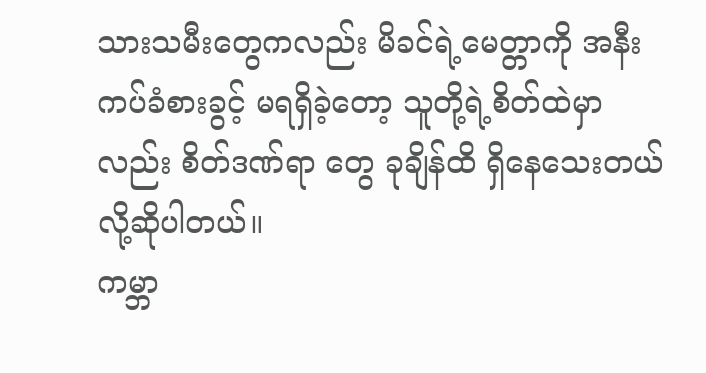သားသမီးတွေကလည်း မိခင်ရဲ့မေတ္တာကို အနီးကပ်ခံစားခွင့် မရရှိခဲ့တော့ သူတို့ရဲ့စိတ်ထဲမှာလည်း စိတ်ဒဏ်ရာ တွေ ခုချိန်ထိ ရှိနေသေးတယ်လို့ဆိုပါတယ်။
ကမ္ဘာ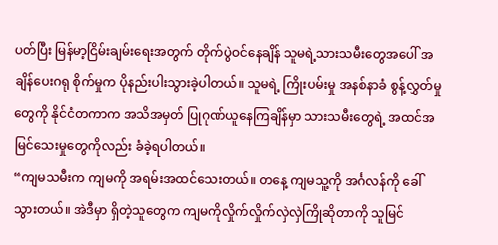ပတ်ပြီး မြန်မာ့ငြိမ်းချမ်းရေးအတွက် တိုက်ပွဲဝင်နေချိန် သူမရဲ့သားသမီးတွေအပေါ် အချိန်ပေးဂရု စိုက်မှုက ပိုနည်းပါးသွားခဲ့ပါတယ်။ သူမရဲ့ ကြိုးပမ်းမှု အနစ်နာခံ စွန့်လွှတ်မှုတွေကို နိုင်ငံတကာက အသိအမှတ် ပြုဂုဏ်ယူနေကြချိန်မှာ သားသမီးတွေရဲ့ အထင်အမြင်သေးမှုတွေကိုလည်း ခံခဲ့ရပါတယ်။
“ကျမသမီးက ကျမကို အရမ်းအထင်သေးတယ်။ တနေ့ ကျမသူ့ကို အင်္ဂလန်ကို ခေါ်သွားတယ်။ အဲဒီမှာ ရှိတဲ့သူတွေက ကျမကိုလှိုက်လှိုက်လှဲလှဲကြိုဆိုတာကို သူမြင်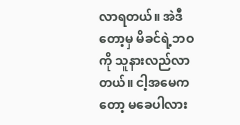လာရတယ်။ အဲဒီတော့မှ မိခင်ရဲ့ဘဝကို သူနားလည်လာတယ်။ ငါ့အမေကတော့ မခေပါလား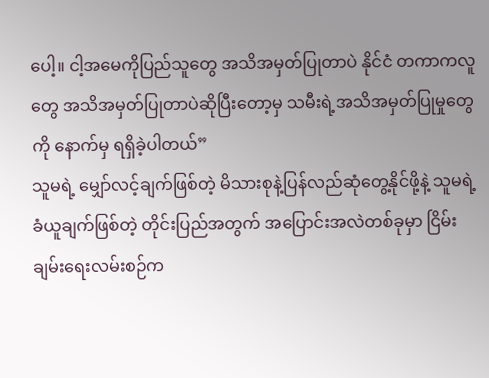ပေါ့။ ငါ့အမေကိုပြည်သူတွေ အသိအမှတ်ပြုတာပဲ နိုင်ငံ တကာကလူတွေ အသိအမှတ်ပြုတာပဲဆိုပြီးတော့မှ သမီးရဲ့အသိအမှတ်ပြုမှုတွေကို နောက်မှ ရရှိခဲ့ပါတယ်”
သူမရဲ့ မျှော်လင့်ချက်ဖြစ်တဲ့ မိသားစုနဲ့ပြန်လည်ဆုံတွေ့နိုင်ဖို့နဲ့ သူမရဲ့ခံယူချက်ဖြစ်တဲ့ တိုင်းပြည်အတွက် အပြောင်းအလဲတစ်ခုမှာ ငြိမ်းချမ်းရေးလမ်းစဉ်က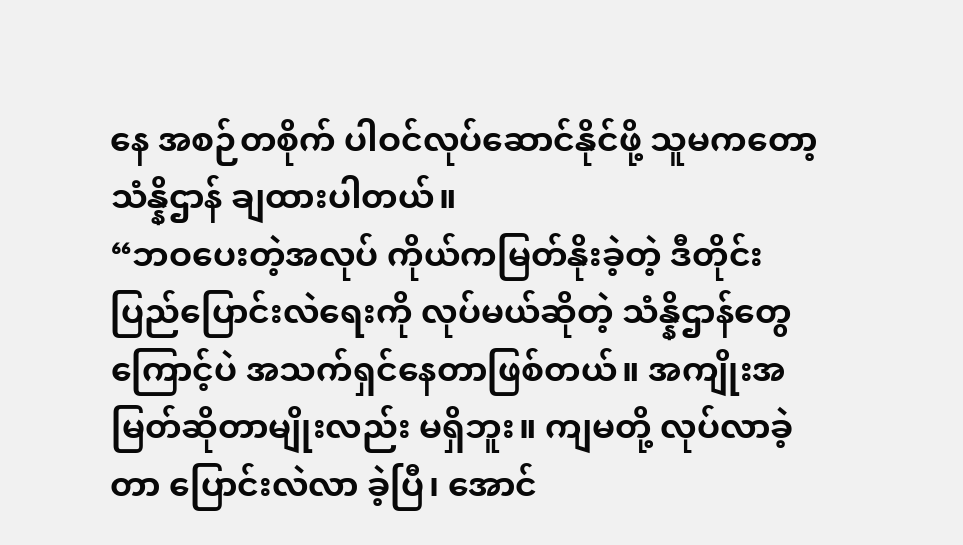နေ အစဉ်တစိုက် ပါဝင်လုပ်ဆောင်နိုင်ဖို့ သူမကတော့ သံန္နိဌာန် ချထားပါတယ်။
“ဘဝပေးတဲ့အလုပ် ကိုယ်ကမြတ်နိုးခဲ့တဲ့ ဒီတိုင်းပြည်ပြောင်းလဲရေးကို လုပ်မယ်ဆိုတဲ့ သံန္နိဌာန်တွေကြောင့်ပဲ အသက်ရှင်နေတာဖြစ်တယ်။ အကျိုးအမြတ်ဆိုတာမျိုးလည်း မရှိဘူး။ ကျမတို့ လုပ်လာခဲ့တာ ပြောင်းလဲလာ ခဲ့ပြီ၊ အောင်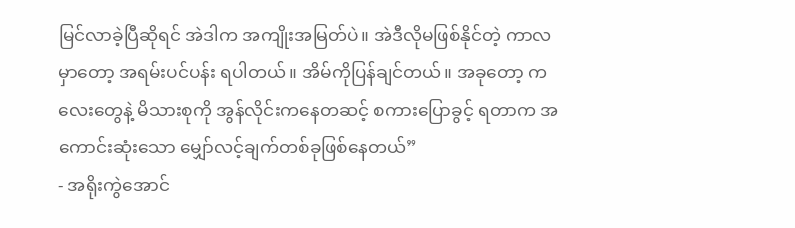မြင်လာခဲ့ပြီဆိုရင် အဲဒါက အကျိုးအမြတ်ပဲ။ အဲဒီလိုမဖြစ်နိုင်တဲ့ ကာလမှာတော့ အရမ်းပင်ပန်း ရပါတယ်။ အိမ်ကိုပြန်ချင်တယ်။ အခုတော့ ကလေးတွေနဲ့ မိသားစုကို အွန်လိုင်းကနေတဆင့် စကားပြောခွင့် ရတာက အကောင်းဆုံးသော မျှော်လင့်ချက်တစ်ခုဖြစ်နေတယ်”
- အရိုးကွဲအောင်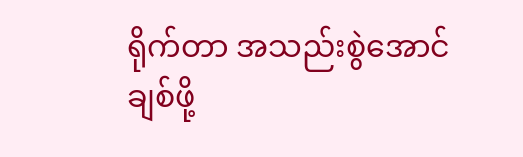ရိုက်တာ အသည်းစွဲအောင်ချစ်ဖို့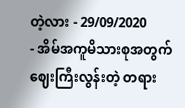တဲ့လား - 29/09/2020
- အိမ်အကူမိသားစုအတွက် ဈေးကြီးလွန်းတဲ့ တရား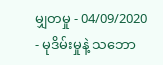မျှတမှု - 04/09/2020
- မုဒိမ်းမှုနဲ့ သဘော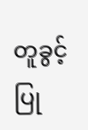တူခွင့်ပြု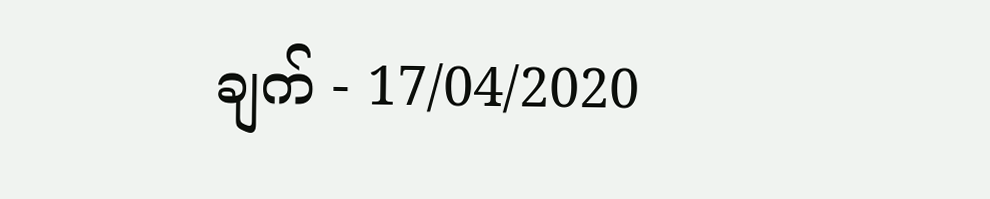ချက် - 17/04/2020